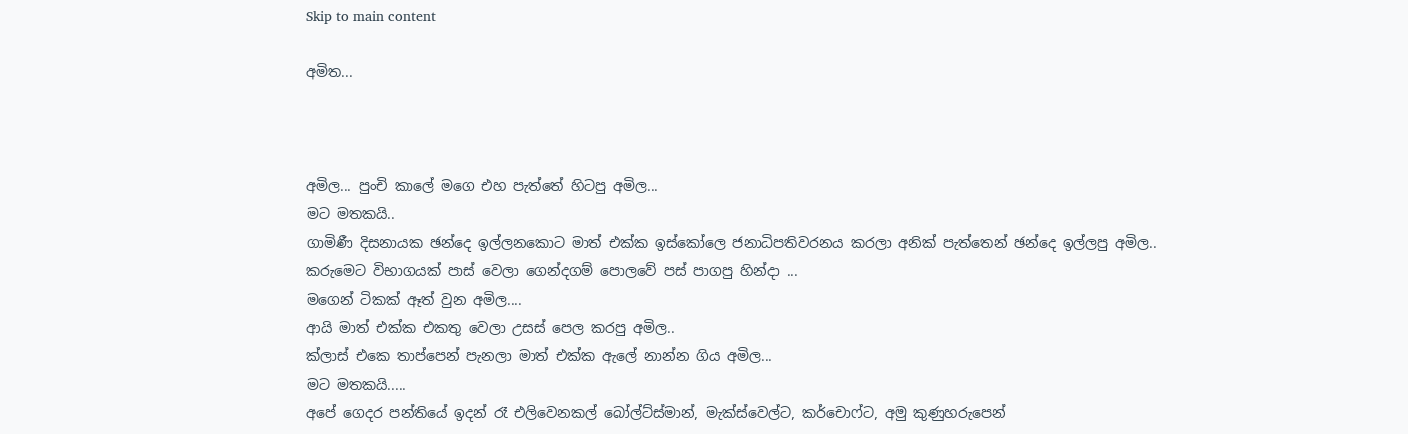Skip to main content

අමිත...



අමිල... පුංචි කාලේ මගෙ එහ පැත්තේ හිටපු අමිල...
මට මතකයි..
ගාමිණී දිසනායක ඡන්දෙ ඉල්ලනකොට මාත් එක්ක ඉස්කෝලෙ ජනාධිපතිවරනය කරලා අනික් පැත්තෙන් ඡන්දෙ ඉල්ලපු අමිල..
කරුමෙට විභාගයක් පාස් වෙලා ගෙන්දගම් පොලවේ පස් පාගපු හින්දා ...
මගෙන් ටිකක් ඈත් වුන අමිල....
ආයි මාත් එක්ක එකතු වෙලා උසස් පෙල කරපු අමිල..
ක්ලාස් එකෙ තාප්පෙන් පැනලා මාත් එක්ක ඇලේ නාන්න ගිය අමිල...
මට මතකයි.....
අපේ ගෙදර පන්තියේ ඉදන් රෑ එලිවෙනකල් බෝල්ට්ස්මාන්, මැක්ස්වෙල්ට, කර්චොෆ්ට, අමු කුණුහරුපෙන්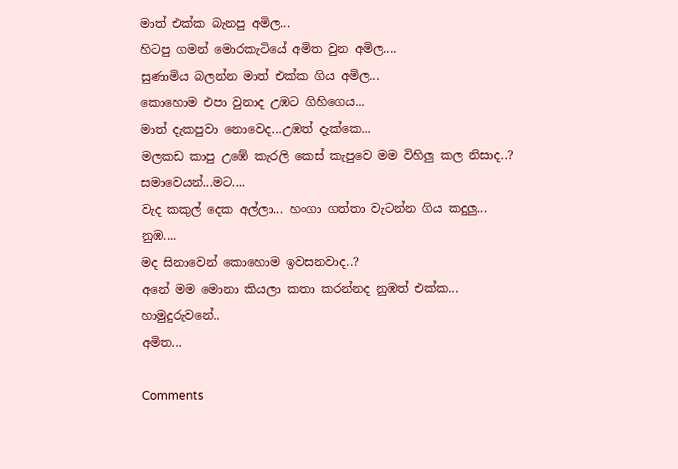මාත් එක්ක බැනපු අමිල...
හිටපු ගමන් මොරකැටියේ අමිත වුන අමිල....
සුණාමිය බලන්න මාත් එක්ක ගිය අමිල...
කොහොම එපා වුනාද උඹට ගිහිගෙය...
මාත් දැකපුවා නොවෙද...උඹත් දැක්කෙ...
මලකඩ කාපු උඹේ කැරලි කෙස් කැපුවෙ මම විහිලු කල නිසාද..?
සමාවෙයන්...මට....
වැද කකුල් දෙක අල්ලා... හංගා ගත්තා වැටන්න ගිය කදුලු...
නුඹ....
මද සිනාවෙන් කොහොම ඉවසනවාද..?
අනේ මම මොනා කියලා කතා කරන්නද නුඹත් එක්ක...
හාමුදුරුවනේ..
අමිත...

Comments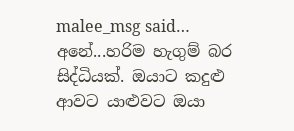malee_msg said…
අනේ...හරිම හැගුම් බර සිද්ධියක්. ඔයාට කදුළු ආවට යාළුවට ඔයා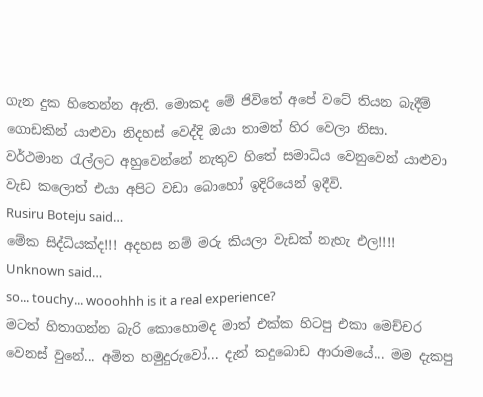ගැන දුක හිතෙන්න ඇති. මොකද මේ ජිවිතේ අපේ වටේ තියන බැදීම් ගොඩකින් යාළුවා නිදහස් වෙද්දි ඔයා තාමත් හිර වෙලා නිසා.
වර්ථමාන රැල්ලට අහුවෙන්නේ නැතුව හිතේ සමාධිය වෙනුවෙන් යාළුවා වැඩ කලොත් එයා අපිට ව‍ඩා බොහෝ ඉදිරියෙන් ඉදීවි.
Rusiru Boteju said…
මේක සිද්ධියක්ද!!! අදහස නම් මරු කියලා වැඩක් නැහැ එල!!!!
Unknown said…
so... touchy... wooohhh is it a real experience?
මටත් හිතාගන්න බැරි කොහොමද මාත් එක්ක හිටපු එකා මෙච්චර වෙනස් වුනේ... අමිත හමුදුරුවෝ... දැන් කදුබොඩ ආරාමයේ... මම දැකපු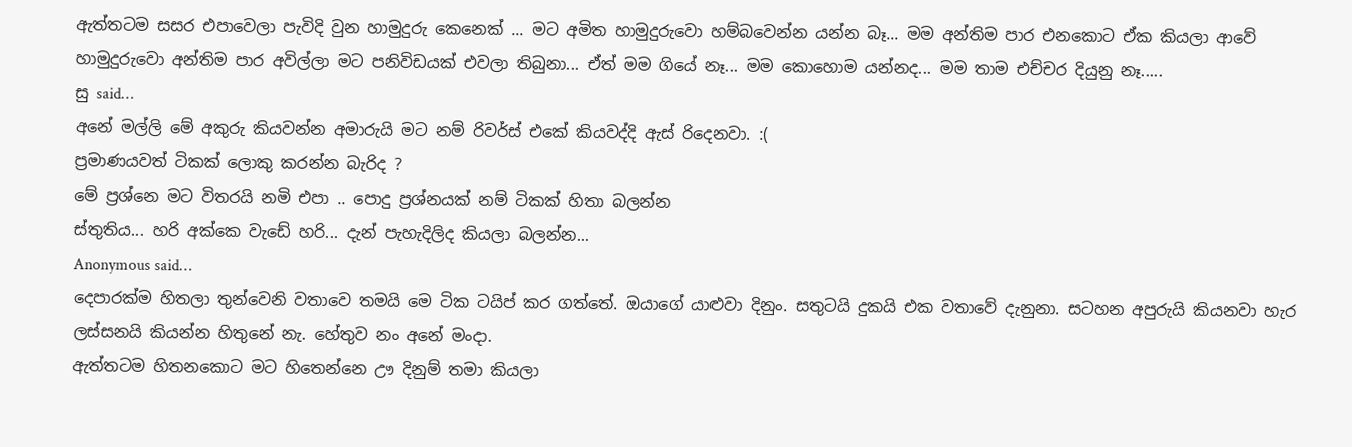ඇත්තටම සසර එපාවෙලා පැවිදි වුන හාමුදුරු කෙනෙක් ... මට අමිත හාමුදුරුවො හම්බවෙන්න යන්න බෑ... මම අන්තිම පාර එනකොට ඒක කියලා ආවේ හාමුදුරුවො අන්තිම පාර අවිල්ලා මට පනිවිඩයක් එවලා තිබුනා... ඒත් මම ගියේ නෑ... මම කොහොම යන්නද... මම තාම එච්චර දියුනු නෑ.....
සු said…
අනේ මල්ලි මේ අකුරු කියවන්න අමාරුයි මට නම් රිවර්ස්‍ එ‍කේ කියවද්දි ඇස් රිදෙනවා. :(
ප්‍රමාණයවත් ටිකක් ලොකු කරන්න බැරිද ?
මේ ප්‍රශ්නෙ මට විතරයි නමි එපා .. පොදු ප්‍රශ්නයක් නම් ටිකක් හිතා බලන්න
ස්තුතිය... හරි අක්කෙ වැඩේ හරි... දැන් පැහැදිලිද කියලා බලන්න...
Anonymous said…
දෙපාරක්ම හිතලා තුන්වෙනි වතාවෙ තමයි මෙ ටික ටයිප් කර ගත්තේ. ඔයාගේ යාළුවා දිනුං. සතුටයි දුකයි එක වතාවේ දැනුනා. සටහන අපුරුයි කියනවා හැර ලස්සනයි කියන්න හිතුනේ නැ. හේතුව නං අනේ මංදා.
ඇත්තටම හිතනකොට මට හිතෙන්නෙ ඌ දිනුම් තමා කියලා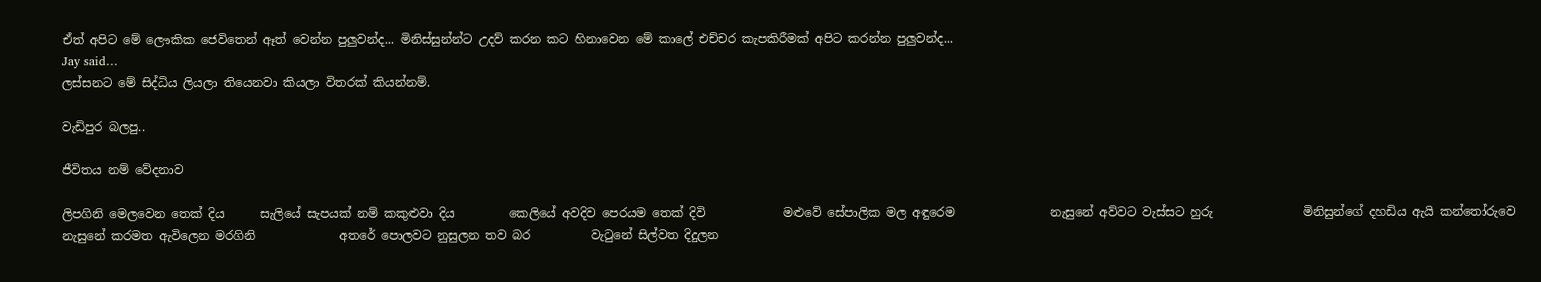ඒත් අපිට මේ ලෞකික ජෙවිතෙන් ඈත් වෙන්න පුලුවන්ද... මිනිස්සුන්න්ට උදව් කරන කට හිනාවෙන මේ කාලේ එච්චර කැපකිරීමක් අපිට කරන්න පුලුවන්ද...
Jay said…
ලස්සනට මේ සිද්ධිය ලියලා තියෙනවා කියලා විතරක් කියන්නම්.

වැඩිපුර බලපු..

ජීවිතය නම් වේදනාව

ලිපගිනි මෙලවෙන තෙක් දිය      සැලියේ සැපයක් නම් කකුළුවා දිය         කෙලියේ අවදිව පෙරයම තෙක් දිවි             මළුවේ සේපාලික මල අඳුරෙම                නැසුනේ අව්වට වැස්සට හුරු               මිනිසුන්ගේ දහඩිය ඇයි කන්තෝරුවෙ         නැසුනේ කරමත ඇවිලෙන මරගිනි              අතරේ පොලවට නුසුලන තව බර          වැටුනේ සිල්වත දිදුලන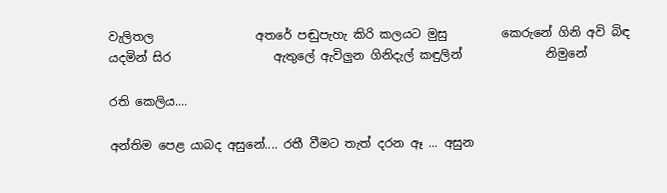වැලිතල                 අතරේ පඬුපැහැ කිරි කලයට මුසු         කෙරුනේ ගිනි අවි බිඳ යදමින් සිර                 ඇතුලේ ඇවිලුන ගිනිදැල් කඳුලින්              නිමුනේ

රති කෙලිය....

අන්තිම පෙළ යාබද අසුනේ.... රතී වීමට තැත් දරන ඈ ... අසුන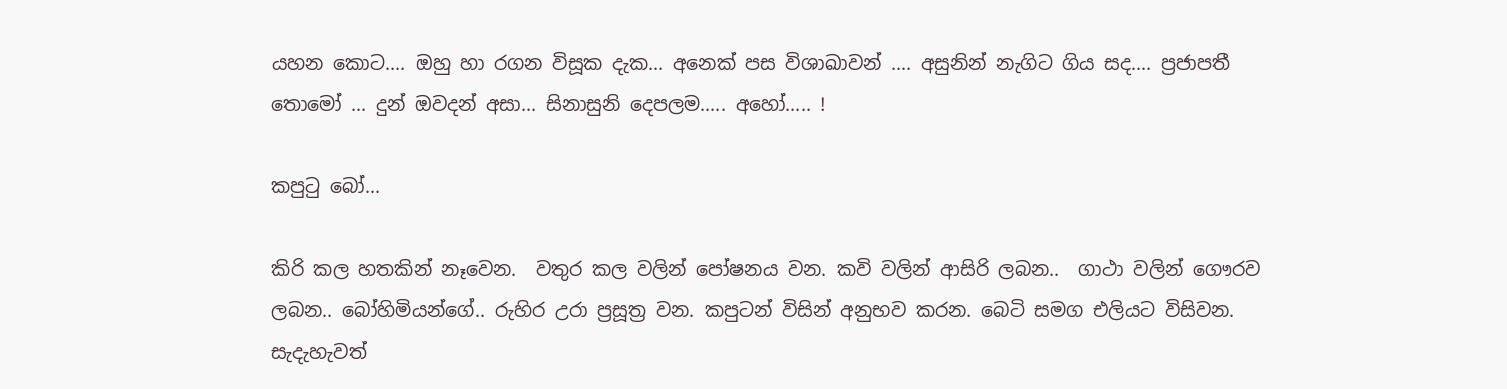යහන කොට.... ඔහු හා රගන විසූක දැක... අනෙක් පස විශාඛාවන් .... අසුනින් නැගිට ගිය සද.... ප්‍රජාපතී තොමෝ ... දුන් ඔවදන් අසා... සිනාසුනි දෙපලම..... අහෝ..... !

කපුටු බෝ...

කිරි කල හතකින් නෑවෙන.  වතුර කල වලින් පෝෂනය වන. කවි වලින් ආසිරි ලබන..  ගාථා වලින් ගෞරව ලබන.. බෝහිමියන්ගේ.. රුහිර උරා ප්‍රසූත්‍ර වන. කපුටන් විසින් අනුභව කරන. බෙටි සමග එලියට විසිවන. සැදැහැවත්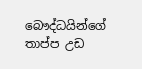බෞද්ධයින්ගේ  තාප්ප උඩ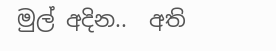මුල් අදින..  අති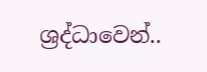ශ්‍රද්ධාවෙන්..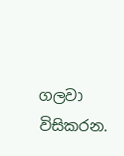ගලවා විසිකරන.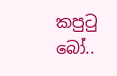කපුටු බෝ..